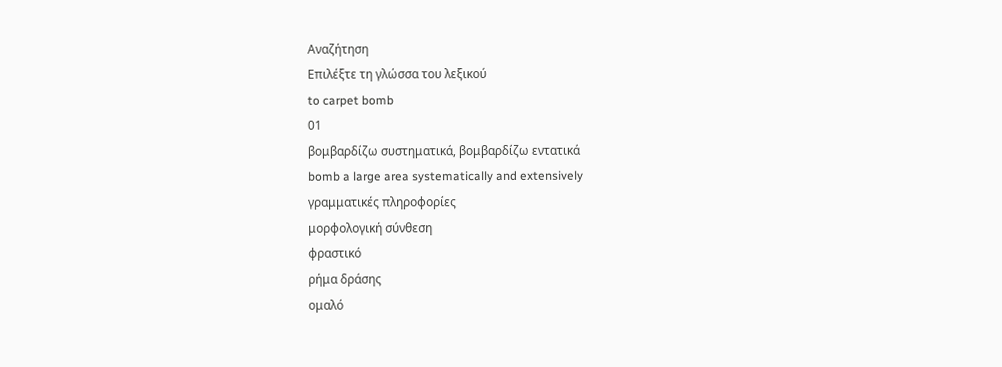Αναζήτηση
Επιλέξτε τη γλώσσα του λεξικού
to carpet bomb
01
βομβαρδίζω συστηματικά, βομβαρδίζω εντατικά
bomb a large area systematically and extensively
γραμματικές πληροφορίες
μορφολογική σύνθεση
φραστικό
ρήμα δράσης
ομαλό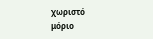χωριστό
μόριο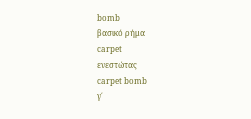bomb
βασικό ρήμα
carpet
ενεστώτας
carpet bomb
γ΄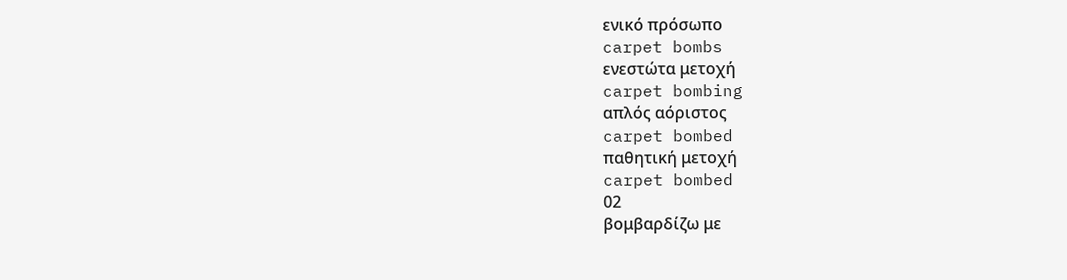ενικό πρόσωπο
carpet bombs
ενεστώτα μετοχή
carpet bombing
απλός αόριστος
carpet bombed
παθητική μετοχή
carpet bombed
02
βομβαρδίζω με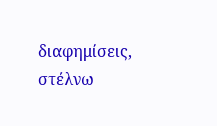διαφημίσεις, στέλνω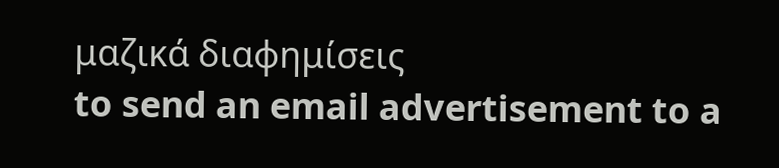μαζικά διαφημίσεις
to send an email advertisement to a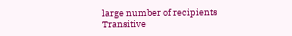large number of recipients
Transitive